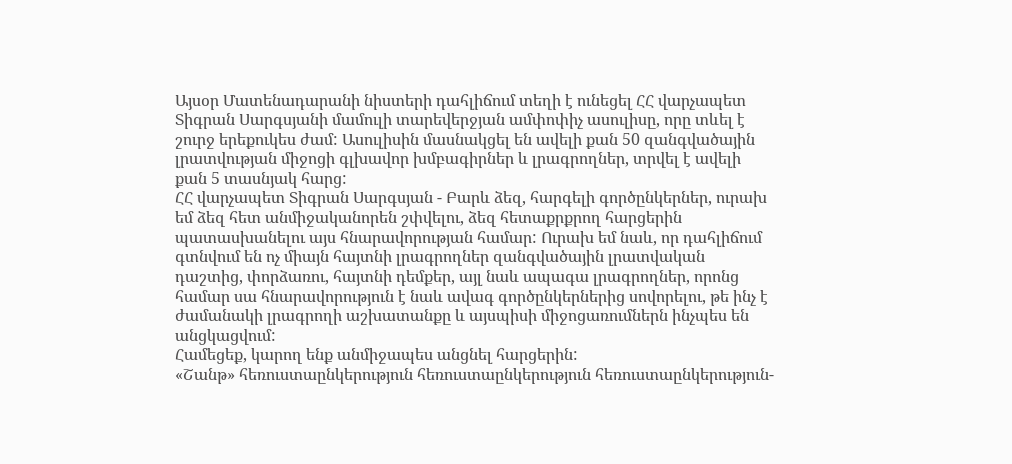Այսօր Մատենադարանի նիստերի դահլիճում տեղի է ունեցել ՀՀ վարչապետ Տիգրան Սարգսյանի մամուլի տարեվերջյան ամփոփիչ ասուլիսը, որը տևել է շուրջ երեքուկես ժամ: Ասուլիսին մասնակցել են ավելի քան 50 զանգվածային լրատվության միջոցի գլխավոր խմբագիրներ և լրագրողներ, տրվել է ավելի քան 5 տասնյակ հարց:
ՀՀ վարչապետ Տիգրան Սարգսյան - Բարև ձեզ, հարգելի գործընկերներ, ուրախ եմ ձեզ հետ անմիջականորեն շփվելու, ձեզ հետաքրքրող հարցերին պատասխանելու այս հնարավորության համար: Ուրախ եմ նաև, որ դահլիճում գտնվում են ոչ միայն հայտնի լրագրողներ զանգվածային լրատվական դաշտից, փորձառու, հայտնի դեմքեր, այլ նաև ապագա լրագրողներ, որոնց համար սա հնարավորություն է նաև ավագ գործընկերներից սովորելու, թե ինչ է ժամանակի լրագրողի աշխատանքը և այսպիսի միջոցառումներն ինչպես են անցկացվում:
Համեցեք, կարող ենք անմիջապես անցնել հարցերին:
«Շանթ» հեռուստաընկերություն հեռուստաընկերություն հեռուստաընկերություն-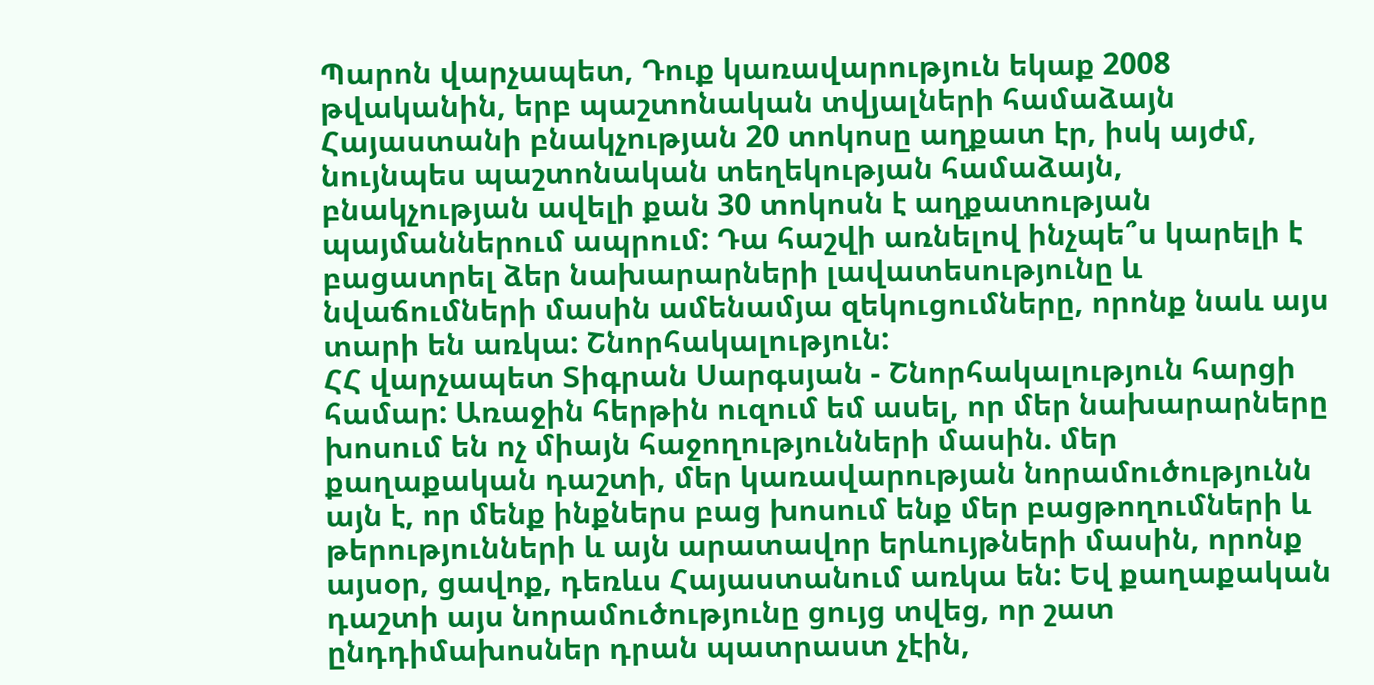Պարոն վարչապետ, Դուք կառավարություն եկաք 2008 թվականին, երբ պաշտոնական տվյալների համաձայն Հայաստանի բնակչության 20 տոկոսը աղքատ էր, իսկ այժմ, նույնպես պաշտոնական տեղեկության համաձայն, բնակչության ավելի քան 30 տոկոսն է աղքատության պայմաններում ապրում: Դա հաշվի առնելով ինչպե՞ս կարելի է բացատրել ձեր նախարարների լավատեսությունը և նվաճումների մասին ամենամյա զեկուցումները, որոնք նաև այս տարի են առկա: Շնորհակալություն:
ՀՀ վարչապետ Տիգրան Սարգսյան - Շնորհակալություն հարցի համար: Առաջին հերթին ուզում եմ ասել, որ մեր նախարարները խոսում են ոչ միայն հաջողությունների մասին. մեր քաղաքական դաշտի, մեր կառավարության նորամուծությունն այն է, որ մենք ինքներս բաց խոսում ենք մեր բացթողումների և թերությունների և այն արատավոր երևույթների մասին, որոնք այսօր, ցավոք, դեռևս Հայաստանում առկա են: Եվ քաղաքական դաշտի այս նորամուծությունը ցույց տվեց, որ շատ ընդդիմախոսներ դրան պատրաստ չէին,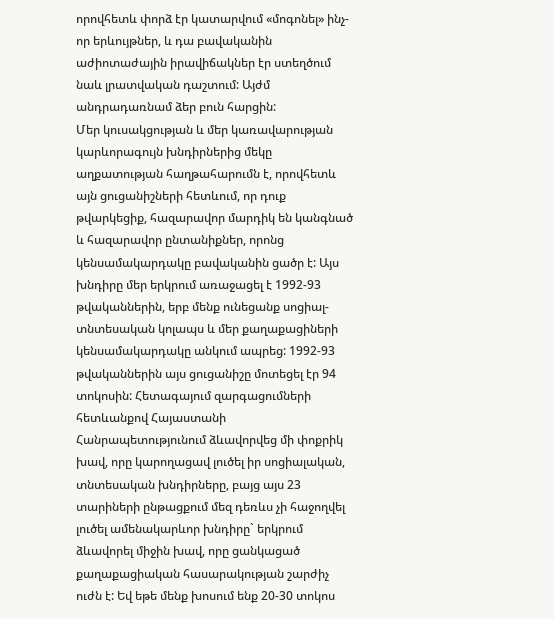որովհետև փորձ էր կատարվում «մոգոնել» ինչ-որ երևույթներ, և դա բավականին աժիոտաժային իրավիճակներ էր ստեղծում նաև լրատվական դաշտում: Այժմ անդրադառնամ ձեր բուն հարցին:
Մեր կուսակցության և մեր կառավարության կարևորագույն խնդիրներից մեկը աղքատության հաղթահարումն է, որովհետև այն ցուցանիշների հետևում, որ դուք թվարկեցիք, հազարավոր մարդիկ են կանգնած և հազարավոր ընտանիքներ, որոնց կենսամակարդակը բավականին ցածր է: Այս խնդիրը մեր երկրում առաջացել է 1992-93 թվականներին, երբ մենք ունեցանք սոցիալ-տնտեսական կոլապս և մեր քաղաքացիների կենսամակարդակը անկում ապրեց: 1992-93 թվականներին այս ցուցանիշը մոտեցել էր 94 տոկոսին: Հետագայում զարգացումների հետևանքով Հայաստանի Հանրապետությունում ձևավորվեց մի փոքրիկ խավ, որը կարողացավ լուծել իր սոցիալական, տնտեսական խնդիրները, բայց այս 23 տարիների ընթացքում մեզ դեռևս չի հաջողվել լուծել ամենակարևոր խնդիրը` երկրում ձևավորել միջին խավ, որը ցանկացած քաղաքացիական հասարակության շարժիչ ուժն է: Եվ եթե մենք խոսում ենք 20-30 տոկոս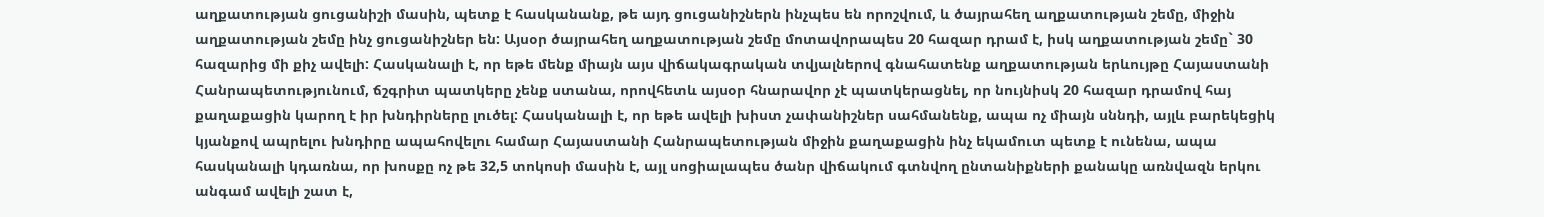աղքատության ցուցանիշի մասին, պետք է հասկանանք, թե այդ ցուցանիշներն ինչպես են որոշվում, և ծայրահեղ աղքատության շեմը, միջին աղքատության շեմը ինչ ցուցանիշներ են: Այսօր ծայրահեղ աղքատության շեմը մոտավորապես 20 հազար դրամ է, իսկ աղքատության շեմը` 30 հազարից մի քիչ ավելի: Հասկանալի է, որ եթե մենք միայն այս վիճակագրական տվյալներով գնահատենք աղքատության երևույթը Հայաստանի Հանրապետությունում, ճշգրիտ պատկերը չենք ստանա, որովհետև այսօր հնարավոր չէ պատկերացնել, որ նույնիսկ 20 հազար դրամով հայ քաղաքացին կարող է իր խնդիրները լուծել: Հասկանալի է, որ եթե ավելի խիստ չափանիշներ սահմանենք, ապա ոչ միայն սննդի, այլև բարեկեցիկ կյանքով ապրելու խնդիրը ապահովելու համար Հայաստանի Հանրապետության միջին քաղաքացին ինչ եկամուտ պետք է ունենա, ապա հասկանալի կդառնա, որ խոսքը ոչ թե 32,5 տոկոսի մասին է, այլ սոցիալապես ծանր վիճակում գտնվող ընտանիքների քանակը առնվազն երկու անգամ ավելի շատ է,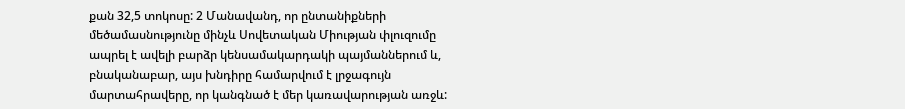քան 32,5 տոկոսը: 2 Մանավանդ, որ ընտանիքների մեծամասնությունը մինչև Սովետական Միության փլուզումը ապրել է ավելի բարձր կենսամակարդակի պայմաններում և, բնականաբար, այս խնդիրը համարվում է լրջագույն մարտահրավերը, որ կանգնած է մեր կառավարության առջև: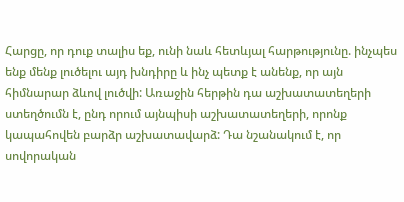Հարցը, որ դուք տալիս եք, ունի նաև հետևյալ հարթությունը. ինչպես ենք մենք լուծելու այդ խնդիրը և ինչ պետք է անենք, որ այն հիմնարար ձևով լուծվի: Առաջին հերթին դա աշխատատեղերի ստեղծումն է, ընդ որում այնպիսի աշխատատեղերի, որոնք կապահովեն բարձր աշխատավարձ: Դա նշանակում է, որ սովորական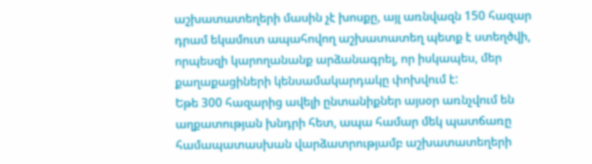աշխատատեղերի մասին չէ խոսքը, այլ առնվազն 150 հազար դրամ եկամուտ ապահովող աշխատատեղ պետք է ստեղծվի, որպեսզի կարողանանք արձանագրել, որ իսկապես, մեր քաղաքացիների կենսամակարդակը փոխվում է:
Եթե 300 հազարից ավելի ընտանիքներ այսօր առնչվում են աղքատության խնդրի հետ, ապա համար մեկ պատճառը համապատասխան վարձատրությամբ աշխատատեղերի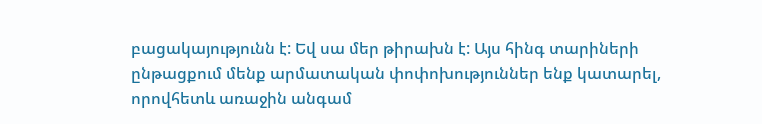բացակայությունն է: Եվ սա մեր թիրախն է: Այս հինգ տարիների ընթացքում մենք արմատական փոփոխություններ ենք կատարել, որովհետև առաջին անգամ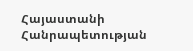Հայաստանի Հանրապետության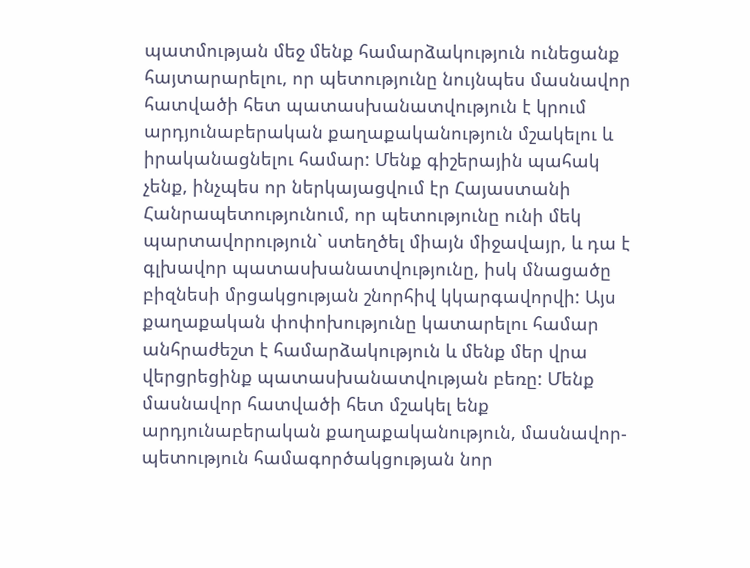պատմության մեջ մենք համարձակություն ունեցանք հայտարարելու, որ պետությունը նույնպես մասնավոր հատվածի հետ պատասխանատվություն է կրում արդյունաբերական քաղաքականություն մշակելու և իրականացնելու համար: Մենք գիշերային պահակ չենք, ինչպես որ ներկայացվում էր Հայաստանի Հանրապետությունում, որ պետությունը ունի մեկ պարտավորություն` ստեղծել միայն միջավայր, և դա է գլխավոր պատասխանատվությունը, իսկ մնացածը բիզնեսի մրցակցության շնորհիվ կկարգավորվի: Այս քաղաքական փոփոխությունը կատարելու համար անհրաժեշտ է համարձակություն և մենք մեր վրա վերցրեցինք պատասխանատվության բեռը: Մենք մասնավոր հատվածի հետ մշակել ենք արդյունաբերական քաղաքականություն, մասնավոր-պետություն համագործակցության նոր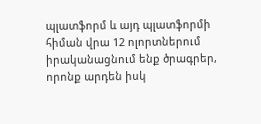պլատֆորմ և այդ պլատֆորմի հիման վրա 12 ոլորտներում իրականացնում ենք ծրագրեր, որոնք արդեն իսկ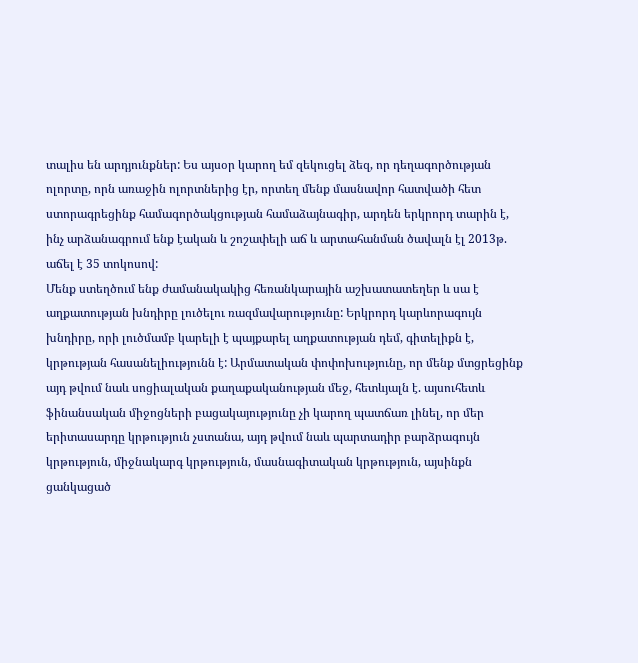տալիս են արդյունքներ: Ես այսօր կարող եմ զեկուցել ձեզ, որ դեղագործության ոլորտը, որն առաջին ոլորտներից էր, որտեղ մենք մասնավոր հատվածի հետ ստորագրեցինք համագործակցության համաձայնագիր, արդեն երկրորդ տարին է, ինչ արձանագրում ենք էական և շոշափելի աճ և արտահանման ծավալն էլ 2013թ. աճել է 35 տոկոսով:
Մենք ստեղծում ենք ժամանակակից հեռանկարային աշխատատեղեր և սա է աղքատության խնդիրը լուծելու ռազմավարությունը: Երկրորդ կարևորագույն խնդիրը, որի լուծմամբ կարելի է պայքարել աղքատության դեմ, գիտելիքն է, կրթության հասանելիությունն է: Արմատական փոփոխությունը, որ մենք մտցրեցինք այդ թվում նաև սոցիալական քաղաքականության մեջ, հետևյալն է. այսուհետև ֆինանսական միջոցների բացակայությունը չի կարող պատճառ լինել, որ մեր երիտասարդը կրթություն չստանա, այդ թվում նաև պարտադիր բարձրագույն կրթություն, միջնակարգ կրթություն, մասնագիտական կրթություն, այսինքն ցանկացած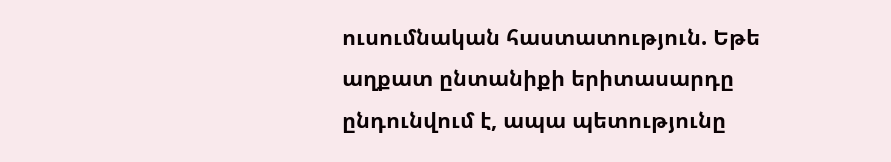ուսումնական հաստատություն. Եթե աղքատ ընտանիքի երիտասարդը ընդունվում է, ապա պետությունը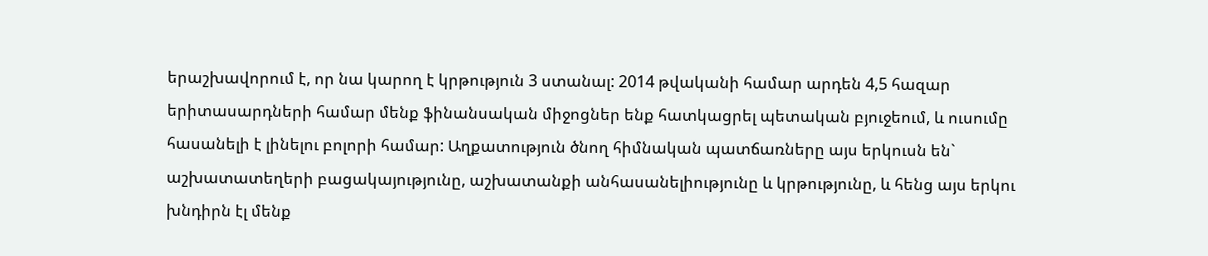երաշխավորում է, որ նա կարող է կրթություն 3 ստանալ: 2014 թվականի համար արդեն 4,5 հազար երիտասարդների համար մենք ֆինանսական միջոցներ ենք հատկացրել պետական բյուջեում, և ուսումը հասանելի է լինելու բոլորի համար: Աղքատություն ծնող հիմնական պատճառները այս երկուսն են` աշխատատեղերի բացակայությունը, աշխատանքի անհասանելիությունը և կրթությունը, և հենց այս երկու խնդիրն էլ մենք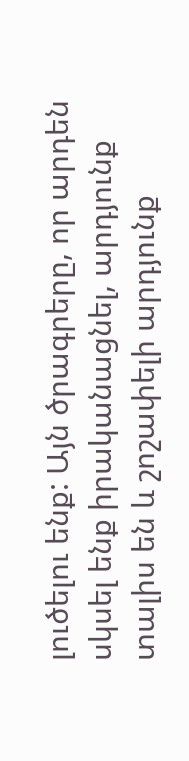լուծելու ենք: Այն ծրագրերը, որ արդեն սկսել ենք իրականացնել, արդյունք տալիս են և շոշափելի արդյունք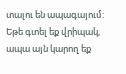տալու են ապագայում:
Եթե գտել եք վրիպակ, ապա այն կարող եք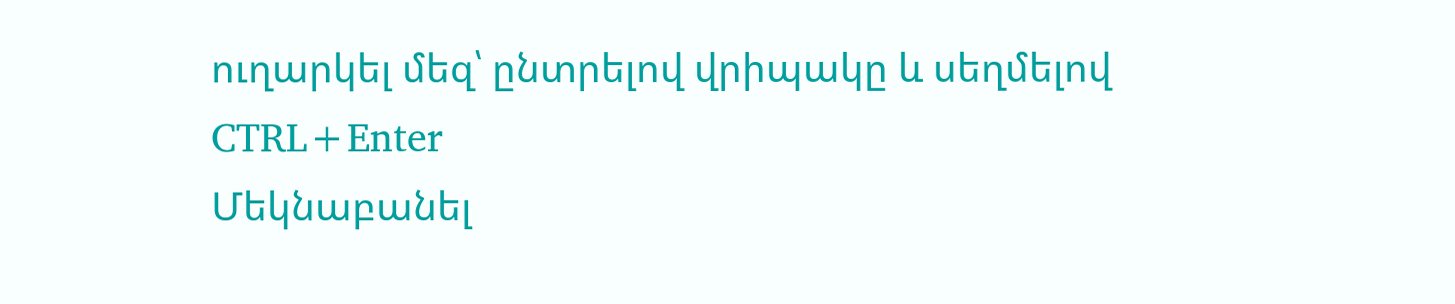ուղարկել մեզ՝ ընտրելով վրիպակը և սեղմելով CTRL+Enter
Մեկնաբանել